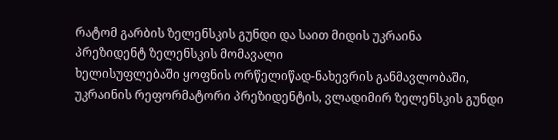რატომ გარბის ზელენსკის გუნდი და საით მიდის უკრაინა
პრეზიდენტ ზელენსკის მომავალი
ხელისუფლებაში ყოფნის ორწელიწად-ნახევრის განმავლობაში, უკრაინის რეფორმატორი პრეზიდენტის, ვლადიმირ ზელენსკის გუნდი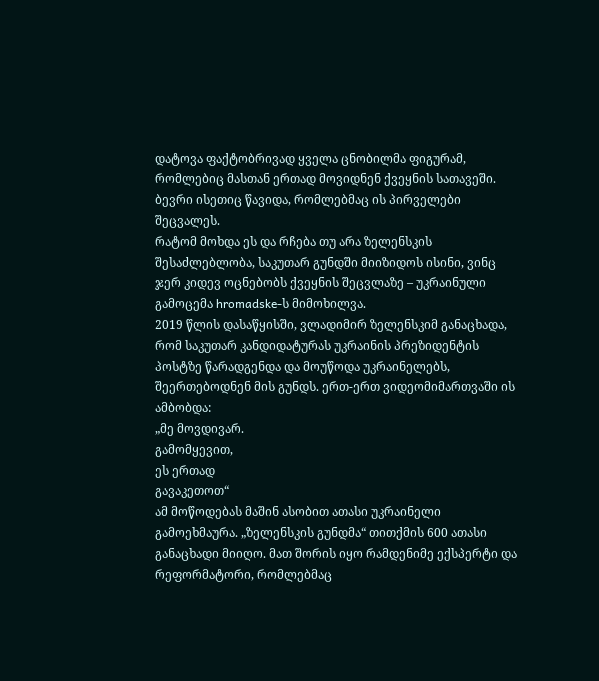დატოვა ფაქტობრივად ყველა ცნობილმა ფიგურამ, რომლებიც მასთან ერთად მოვიდნენ ქვეყნის სათავეში. ბევრი ისეთიც წავიდა, რომლებმაც ის პირველები შეცვალეს.
რატომ მოხდა ეს და რჩება თუ არა ზელენსკის შესაძლებლობა, საკუთარ გუნდში მიიზიდოს ისინი, ვინც ჯერ კიდევ ოცნებობს ქვეყნის შეცვლაზე – უკრაინული გამოცემა hromadske-ს მიმოხილვა.
2019 წლის დასაწყისში, ვლადიმირ ზელენსკიმ განაცხადა, რომ საკუთარ კანდიდატურას უკრაინის პრეზიდენტის პოსტზე წარადგენდა და მოუწოდა უკრაინელებს, შეერთებოდნენ მის გუნდს. ერთ-ერთ ვიდეომიმართვაში ის ამბობდა:
„მე მოვდივარ.
გამომყევით,
ეს ერთად
გავაკეთოთ“
ამ მოწოდებას მაშინ ასობით ათასი უკრაინელი გამოეხმაურა. „ზელენსკის გუნდმა“ თითქმის 600 ათასი განაცხადი მიიღო. მათ შორის იყო რამდენიმე ექსპერტი და რეფორმატორი, რომლებმაც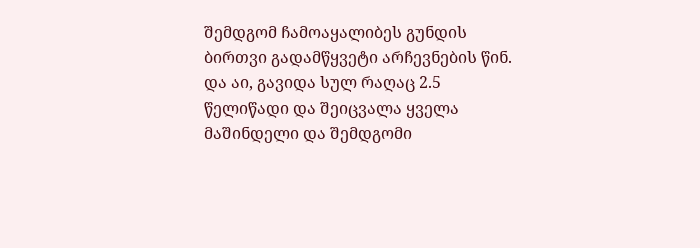შემდგომ ჩამოაყალიბეს გუნდის ბირთვი გადამწყვეტი არჩევნების წინ.
და აი, გავიდა სულ რაღაც 2.5 წელიწადი და შეიცვალა ყველა მაშინდელი და შემდგომი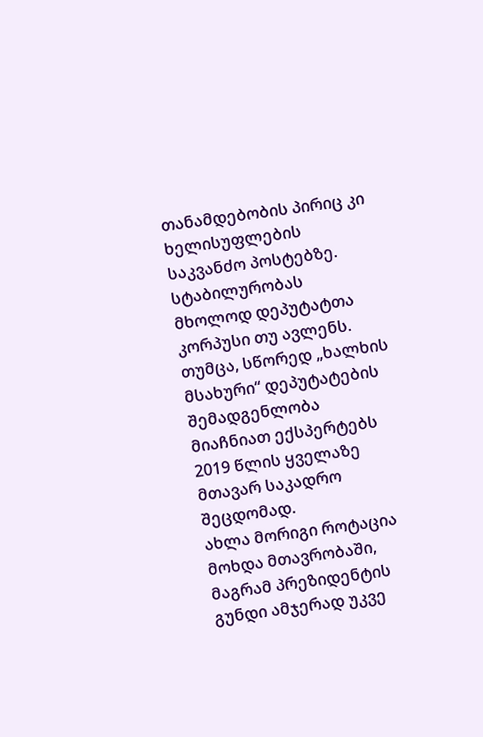თანამდებობის პირიც კი ხელისუფლების საკვანძო პოსტებზე. სტაბილურობას მხოლოდ დეპუტატთა კორპუსი თუ ავლენს.
თუმცა, სწორედ „ხალხის მსახური“ დეპუტატების შემადგენლობა მიაჩნიათ ექსპერტებს 2019 წლის ყველაზე მთავარ საკადრო შეცდომად.
ახლა მორიგი როტაცია მოხდა მთავრობაში, მაგრამ პრეზიდენტის გუნდი ამჯერად უკვე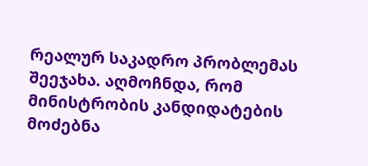რეალურ საკადრო პრობლემას შეეჯახა. აღმოჩნდა, რომ მინისტრობის კანდიდატების მოძებნა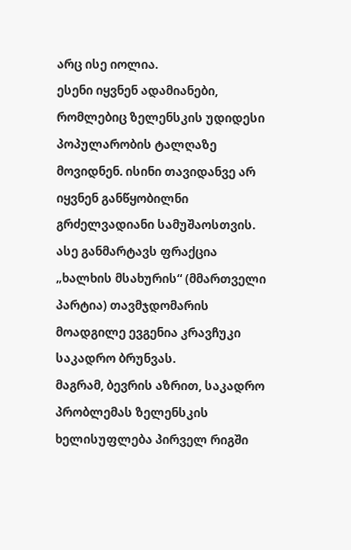არც ისე იოლია.
ესენი იყვნენ ადამიანები, რომლებიც ზელენსკის უდიდესი პოპულარობის ტალღაზე მოვიდნენ. ისინი თავიდანვე არ იყვნენ განწყობილნი გრძელვადიანი სამუშაოსთვის.
ასე განმარტავს ფრაქცია „ხალხის მსახურის“ (მმართველი პარტია) თავმჯდომარის მოადგილე ევგენია კრავჩუკი საკადრო ბრუნვას.
მაგრამ, ბევრის აზრით, საკადრო პრობლემას ზელენსკის ხელისუფლება პირველ რიგში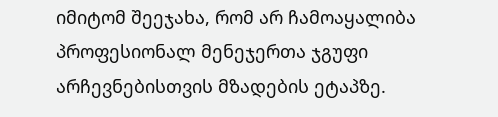იმიტომ შეეჯახა, რომ არ ჩამოაყალიბა პროფესიონალ მენეჯერთა ჯგუფი არჩევნებისთვის მზადების ეტაპზე.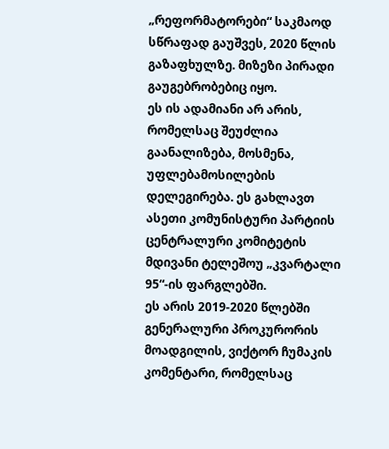„რეფორმატორები“ საკმაოდ სწრაფად გაუშვეს, 2020 წლის გაზაფხულზე. მიზეზი პირადი გაუგებრობებიც იყო.
ეს ის ადამიანი არ არის, რომელსაც შეუძლია გაანალიზება, მოსმენა, უფლებამოსილების დელეგირება. ეს გახლავთ ასეთი კომუნისტური პარტიის ცენტრალური კომიტეტის მდივანი ტელეშოუ „კვარტალი 95“-ის ფარგლებში.
ეს არის 2019-2020 წლებში გენერალური პროკურორის მოადგილის, ვიქტორ ჩუმაკის კომენტარი, რომელსაც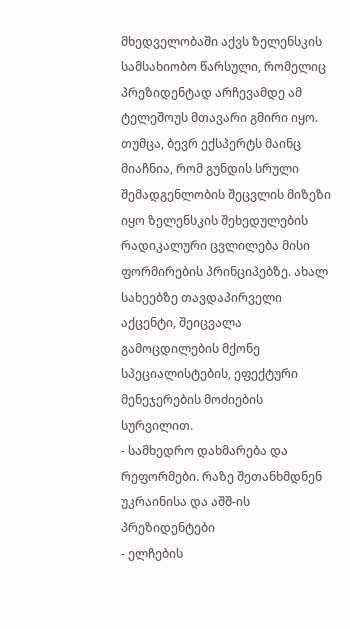მხედველობაში აქვს ზელენსკის სამსახიობო წარსული, რომელიც პრეზიდენტად არჩევამდე ამ ტელეშოუს მთავარი გმირი იყო.
თუმცა, ბევრ ექსპერტს მაინც მიაჩნია, რომ გუნდის სრული შემადგენლობის შეცვლის მიზეზი იყო ზელენსკის შეხედულების რადიკალური ცვლილება მისი ფორმირების პრინციპებზე. ახალ სახეებზე თავდაპირველი აქცენტი, შეიცვალა გამოცდილების მქონე სპეციალისტების, ეფექტური მენეჯერების მოძიების სურვილით.
- სამხედრო დახმარება და რეფორმები. რაზე შეთანხმდნენ უკრაინისა და აშშ-ის პრეზიდენტები
- ელჩების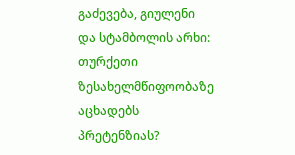გაძევება, გიულენი და სტამბოლის არხი: თურქეთი ზესახელმწიფოობაზე აცხადებს პრეტენზიას?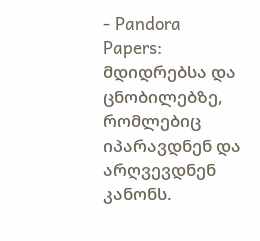- Pandora Papers: მდიდრებსა და ცნობილებზე, რომლებიც იპარავდნენ და არღვევდნენ კანონს.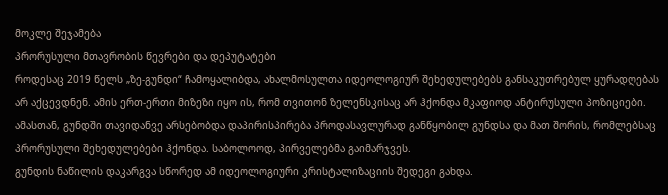მოკლე შეჯამება
პრორუსული მთავრობის წევრები და დეპუტატები
როდესაც 2019 წელს „ზე-გუნდი“ ჩამოყალიბდა, ახალმოსულთა იდეოლოგიურ შეხედულებებს განსაკუთრებულ ყურადღებას არ აქცევდნენ. ამის ერთ-ერთი მიზეზი იყო ის, რომ თვითონ ზელენსკისაც არ ჰქონდა მკაფიოდ ანტირუსული პოზიციები.
ამასთან, გუნდში თავიდანვე არსებობდა დაპირისპირება პროდასავლურად განწყობილ გუნდსა და მათ შორის, რომლებსაც პრორუსული შეხედულებები ჰქონდა. საბოლოოდ, პირველებმა გაიმარჯვეს.
გუნდის ნაწილის დაკარგვა სწორედ ამ იდეოლოგიური კრისტალიზაციის შედეგი გახდა.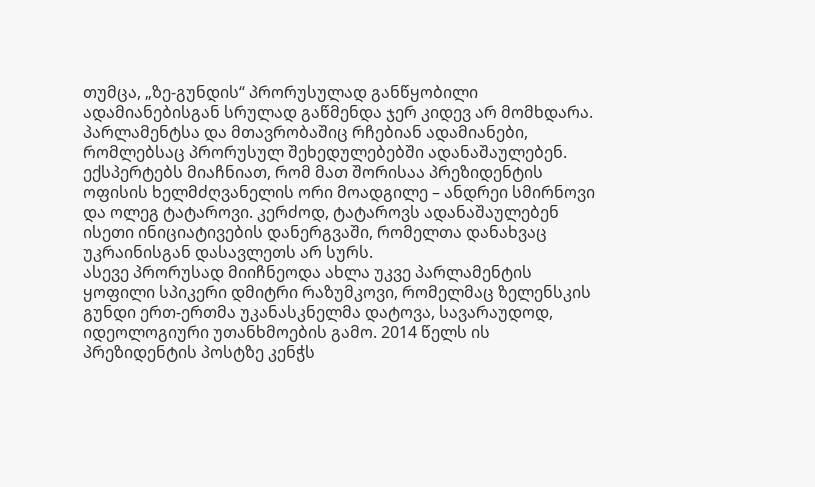თუმცა, „ზე-გუნდის“ პრორუსულად განწყობილი ადამიანებისგან სრულად გაწმენდა ჯერ კიდევ არ მომხდარა.
პარლამენტსა და მთავრობაშიც რჩებიან ადამიანები, რომლებსაც პრორუსულ შეხედულებებში ადანაშაულებენ. ექსპერტებს მიაჩნიათ, რომ მათ შორისაა პრეზიდენტის ოფისის ხელმძღვანელის ორი მოადგილე – ანდრეი სმირნოვი და ოლეგ ტატაროვი. კერძოდ, ტატაროვს ადანაშაულებენ ისეთი ინიციატივების დანერგვაში, რომელთა დანახვაც უკრაინისგან დასავლეთს არ სურს.
ასევე პრორუსად მიიჩნეოდა ახლა უკვე პარლამენტის ყოფილი სპიკერი დმიტრი რაზუმკოვი, რომელმაც ზელენსკის გუნდი ერთ-ერთმა უკანასკნელმა დატოვა, სავარაუდოდ, იდეოლოგიური უთანხმოების გამო. 2014 წელს ის პრეზიდენტის პოსტზე კენჭს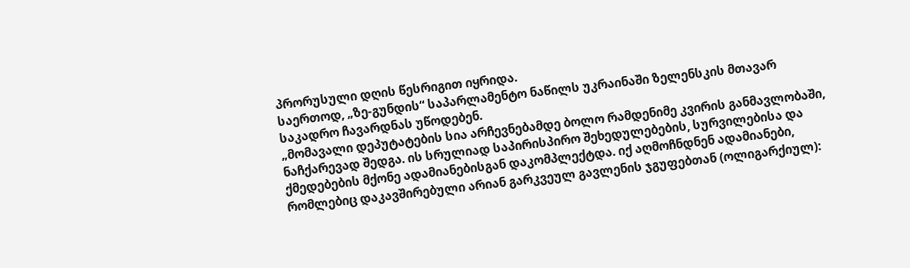პრორუსული დღის წესრიგით იყრიდა.
საერთოდ, „ზე-გუნდის“ საპარლამენტო ნაწილს უკრაინაში ზელენსკის მთავარ საკადრო ჩავარდნას უწოდებენ.
„მომავალი დეპუტატების სია არჩევნებამდე ბოლო რამდენიმე კვირის განმავლობაში, ნაჩქარევად შედგა. ის სრულიად საპირისპირო შეხედულებების, სურვილებისა და ქმედებების მქონე ადამიანებისგან დაკომპლექტდა. იქ აღმოჩნდნენ ადამიანები, რომლებიც დაკავშირებული არიან გარკვეულ გავლენის ჯგუფებთან (ოლიგარქიულ):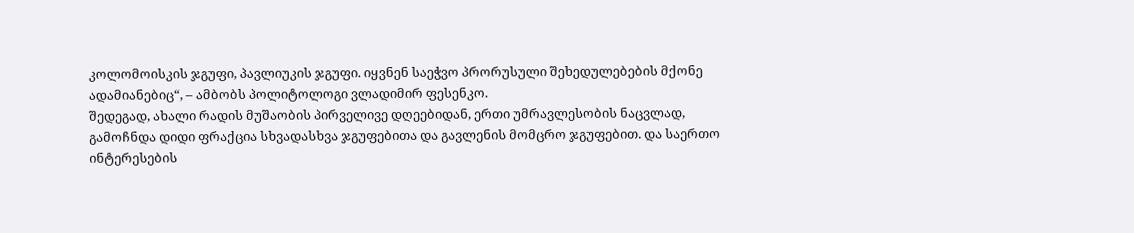კოლომოისკის ჯგუფი, პავლიუკის ჯგუფი. იყვნენ საეჭვო პრორუსული შეხედულებების მქონე ადამიანებიც“, – ამბობს პოლიტოლოგი ვლადიმირ ფესენკო.
შედეგად, ახალი რადის მუშაობის პირველივე დღეებიდან, ერთი უმრავლესობის ნაცვლად, გამოჩნდა დიდი ფრაქცია სხვადასხვა ჯგუფებითა და გავლენის მომცრო ჯგუფებით. და საერთო ინტერესების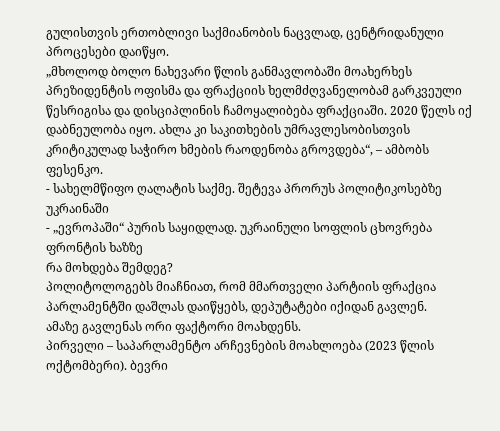გულისთვის ერთობლივი საქმიანობის ნაცვლად, ცენტრიდანული პროცესები დაიწყო.
„მხოლოდ ბოლო ნახევარი წლის განმავლობაში მოახერხეს პრეზიდენტის ოფისმა და ფრაქციის ხელმძღვანელობამ გარკვეული წესრიგისა და დისციპლინის ჩამოყალიბება ფრაქციაში. 2020 წელს იქ დაბნეულობა იყო. ახლა კი საკითხების უმრავლესობისთვის კრიტიკულად საჭირო ხმების რაოდენობა გროვდება“, – ამბობს ფესენკო.
- სახელმწიფო ღალატის საქმე. შეტევა პრორუს პოლიტიკოსებზე უკრაინაში
- „ევროპაში“ პურის საყიდლად. უკრაინული სოფლის ცხოვრება ფრონტის ხაზზე
რა მოხდება შემდეგ?
პოლიტოლოგებს მიაჩნიათ, რომ მმართველი პარტიის ფრაქცია პარლამენტში დაშლას დაიწყებს, დეპუტატები იქიდან გავლენ.
ამაზე გავლენას ორი ფაქტორი მოახდენს.
პირველი – საპარლამენტო არჩევნების მოახლოება (2023 წლის ოქტომბერი). ბევრი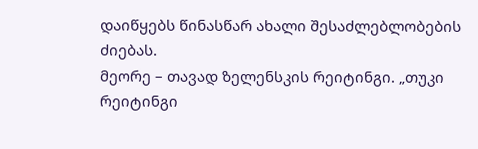დაიწყებს წინასწარ ახალი შესაძლებლობების ძიებას.
მეორე – თავად ზელენსკის რეიტინგი. „თუკი რეიტინგი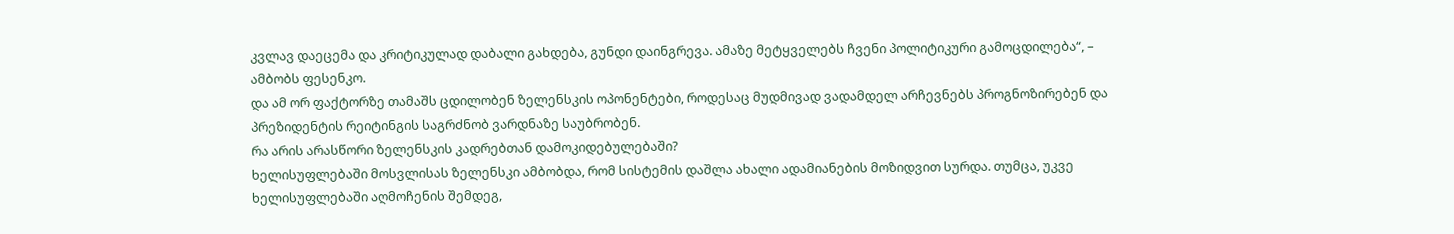კვლავ დაეცემა და კრიტიკულად დაბალი გახდება, გუნდი დაინგრევა. ამაზე მეტყველებს ჩვენი პოლიტიკური გამოცდილება“, – ამბობს ფესენკო.
და ამ ორ ფაქტორზე თამაშს ცდილობენ ზელენსკის ოპონენტები, როდესაც მუდმივად ვადამდელ არჩევნებს პროგნოზირებენ და პრეზიდენტის რეიტინგის საგრძნობ ვარდნაზე საუბრობენ.
რა არის არასწორი ზელენსკის კადრებთან დამოკიდებულებაში?
ხელისუფლებაში მოსვლისას ზელენსკი ამბობდა, რომ სისტემის დაშლა ახალი ადამიანების მოზიდვით სურდა. თუმცა, უკვე ხელისუფლებაში აღმოჩენის შემდეგ,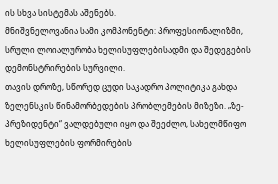ის სხვა სისტემას აშენებს.
მნიშვნელოვანია სამი კომპონენტი: პროფესიონალიზმი, სრული ლოიალურობა ხელისუფლებისადმი და შედეგების დემონსტრირების სურვილი.
თავის დროზე, სწორედ ცუდი საკადრო პოლიტიკა გახდა ზელენსკის წინამორბედების პრობლემების მიზეზი. „ზე-პრეზიდენტი“ ვალდებული იყო და შეეძლო, სახელმწიფო ხელისუფლების ფორმირების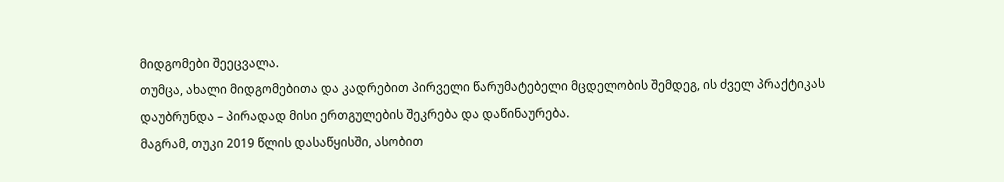მიდგომები შეეცვალა.
თუმცა, ახალი მიდგომებითა და კადრებით პირველი წარუმატებელი მცდელობის შემდეგ, ის ძველ პრაქტიკას დაუბრუნდა – პირადად მისი ერთგულების შეკრება და დაწინაურება.
მაგრამ, თუკი 2019 წლის დასაწყისში, ასობით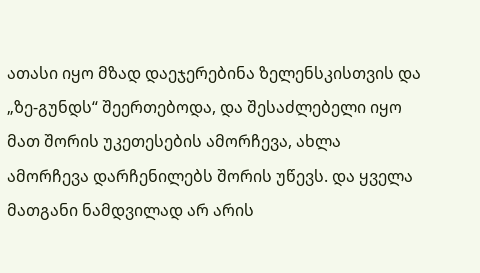ათასი იყო მზად დაეჯერებინა ზელენსკისთვის და „ზე-გუნდს“ შეერთებოდა, და შესაძლებელი იყო მათ შორის უკეთესების ამორჩევა, ახლა ამორჩევა დარჩენილებს შორის უწევს. და ყველა მათგანი ნამდვილად არ არის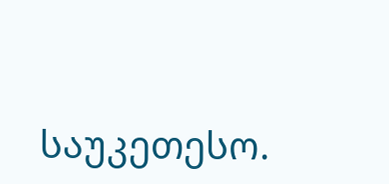საუკეთესო.